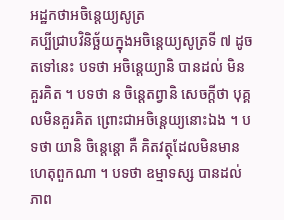អដ្ឋកថាអចិន្តេយ្យសូត្រ
គប្បីជ្រាបវិនិច្ឆ័យក្នុងអចិន្តេយ្យសូត្រទី ៧ ដូចតទៅនេះ បទថា អចិន្តេយ្យានិ បានដល់ មិនគួរគិត ។ បទថា ន ចិន្តេតព្វានិ សេចក្តីថា បុគ្គលមិនគួរគិត ព្រោះជាអចិន្តេយ្យនោះឯង ។ បទថា យានិ ចិន្តេន្តោ គឺ គិតវត្ថុដែលមិនមានហេតុពួកណា ។ បទថា ឧម្មាទស្ស បានដល់ ភាព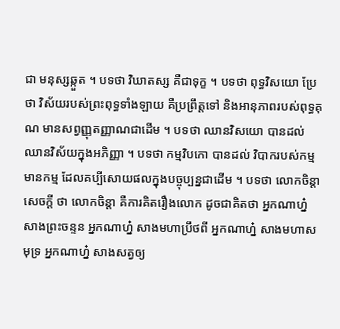ជា មនុស្សឆ្កួត ។ បទថា វិឃាតស្ស គឺជាទុក្ខ ។ បទថា ពុទ្ធវិសយោ ប្រែថា វិស័យរបស់ព្រះពុទ្ធទាំងឡាយ គឺប្រព្រឹត្តទៅ និងអានុភាពរបស់ពុទ្ធគុណ មានសព្វញ្ញុតញ្ញាណជាដើម ។ បទថា ឈានវិសយោ បានដល់ ឈានវិស័យក្នុងអភិញ្ញា ។ បទថា កម្មវិបកោ បានដល់ វិបាករបស់កម្ម មានកម្ម ដែលគប្បីសោយផលក្នុងបច្ចុប្បន្នជាដើម ។ បទថា លោកចិន្តា សេចក្តី ថា លោកចិន្តា គឺការគិតរឿងលោក ដូចជាគិតថា អ្នកណាហ្ន៎ សាងព្រះចន្ទន អ្នកណាហ្ន៎ សាងមហាប្រឹថពី អ្នកណាហ្ន៎ សាងមហាសមុទ្រ អ្នកណាហ្ន៎ សាងសត្វឲ្យ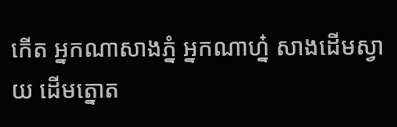កើត អ្នកណាសាងភ្នំ អ្នកណាហ្ន៎ សាងដើមស្វាយ ដើមត្នោត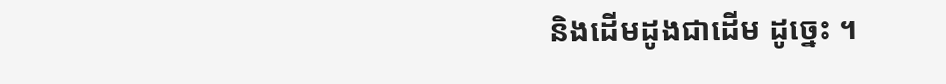និងដើមដូងជាដើម ដូច្នេះ ។